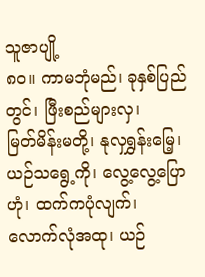သူဇာပျို့
၈၀။ ကာမဘုံမည်၊ ခုနှစ်ပြည်တွင်၊ ဖြီးစည်များလှ၊
မြတ်မိန်းမတို့၊ နုလှရွှန်းမြေ့၊ ယဉ်သရွေ့ကို၊ လွေ့လွေ့ပြောဟုံ၊ ထက်ကပုံလျက်၊
လောက်လုံအထု၊ ယဉ်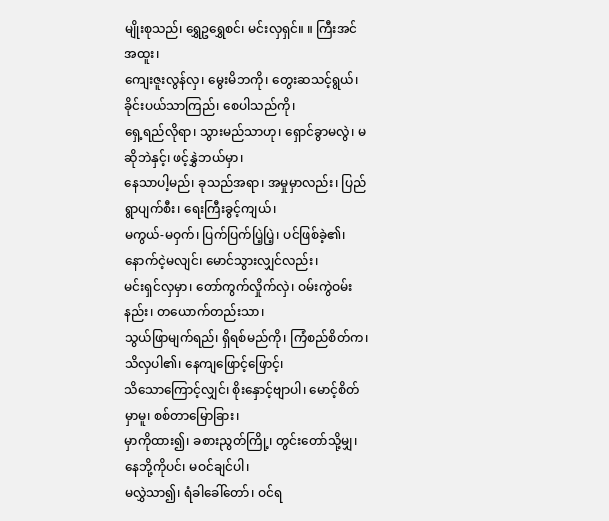မျိုးစုသည်၊ ရွှေဥရွှေစင်၊ မင်းလှရှင်။ ။ ကြီးအင်အထူး၊
ကျေးဇူးလွန်လှ၊ မွေးမိဘကို၊ တွေးဆသင့်ရွယ်၊ ခိုင်းပယ်သာကြည်၊ စေပါသည်ကို၊
ရှေ့ရည်လိုရာ၊ သွားမည်သာဟု၊ ရှောင်ခွာမလွဲ၊ မဆိုဘဲနှင့်၊ ဖင့်နွှဲဘယ်မှာ၊
နေသာပါ့မည်၊ ခုသည်အရာ၊ အမှုမှာလည်း၊ ပြည်ရွာပျက်စီး၊ ရေးကြီးခွင့်ကျယ်၊
မကွယ်-မဝှက်၊ ပြက်ပြက်ပြဲ့ပြဲ့၊ ပင်ဖြစ်ခဲ့၏၊ နောက်ငဲ့မလျင်၊ မောင်သွားလျှင်လည်း၊
မင်းရှင်လှမှာ၊ တော်ကွက်လှိုက်လှဲ၊ ဝမ်းကွဲဝမ်းနည်း၊ တယောက်တည်းသာ၊
သွယ်ဖြာမျက်ရည်၊ ရှိရစ်မည်ကို၊ ကြံစည်စိတ်က၊ သိလှပါ၏၊ နေကျဖြောင့်ဖြောင့်၊
သိသောကြောင့်လျှင်၊ စိုးနှောင့်ဗျာပါ၊ မောင့်စိတ်မှာမူ၊ စစ်တာမြောခြား၊
မှာကိုထား၍၊ ခစားညွတ်ကြို့၊ တွင်းတော်သို့မျှ၊ နေဘို့ကိုပင်၊ မဝင်ချင်ပါ၊
မလွှဲသာ၍၊ ရံခါခေါ်တော်၊ ဝင်ရ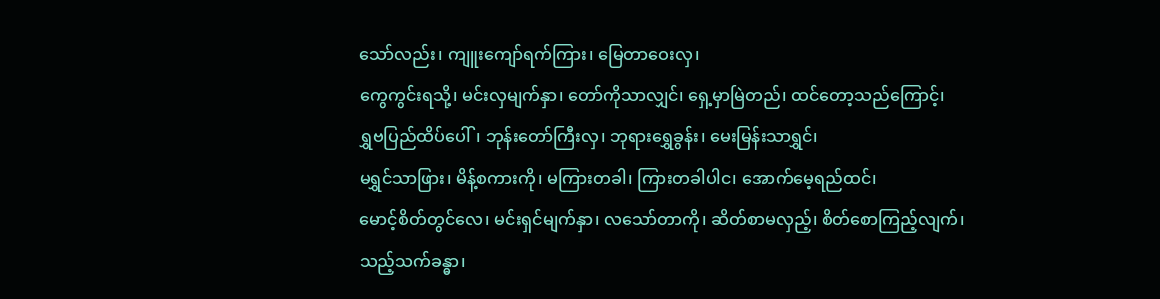သော်လည်း၊ ကျူးကျော်ရက်ကြား၊ မြေတာဝေးလှ၊
ကွေကွင်းရသို့၊ မင်းလှမျက်နှာ၊ တော်ကိုသာလျှင်၊ ရှေ့မှာမြဲတည်၊ ထင်တော့သည်ကြောင့်၊
ရွှဗပြည်ထိပ်ပေါ်၊ ဘုန်းတော်ကြီးလှ၊ ဘုရားရွှေခွန်း၊ မေးမြန်းသာရွှင်၊
မရွှင်သာဖြား၊ မိန့်စကားကို၊ မကြားတခါ၊ ကြားတခါပါင၊ အောက်မေ့ရည်ထင်၊
မောင့်စိတ်တွင်လေ၊ မင်းရှင်မျက်နှာ၊ လသော်တာကို၊ ဆိတ်စာမလှည့်၊ စိတ်စောကြည့်လျက်၊
သည့်သက်ခန္ဓာ၊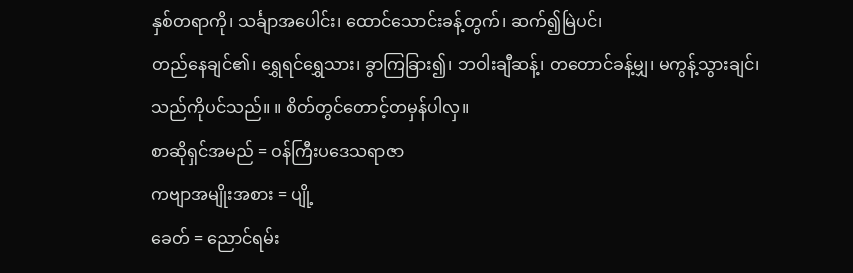နှစ်တရာကို၊ သင်္ချာအပေါင်း၊ ထောင်သောင်းခန့်တွက်၊ ဆက်၍မြဲပင်၊
တည်နေချင်၏၊ ရွှေရင်ရွှေသား၊ ခွာကြခြား၍၊ ဘဝါးချီဆန့်၊ တတောင်ခန့်မျှ၊ မကွန့်သွားချင်၊
သည်ကိုပင်သည်။ ။ စိတ်တွင်တောင့်တမှန်ပါလှ။
စာဆိုရှင်အမည် = ဝန်ကြီးပဒေသရာဇာ
ကဗျာအမျိုးအစား = ပျို့
ခေတ် = ညောင်ရမ်း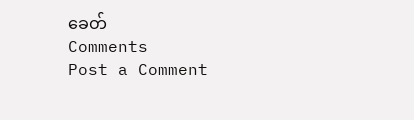ခေတ်
Comments
Post a Comment